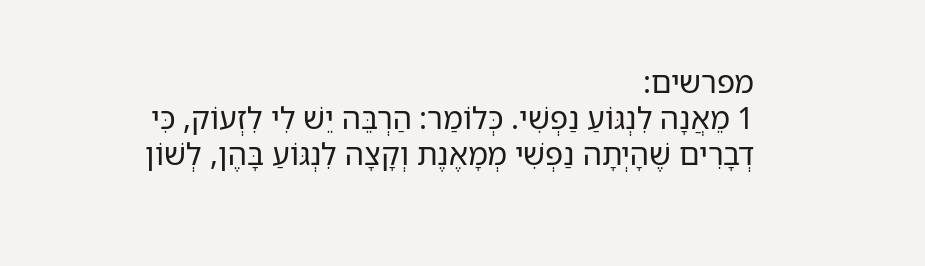מפרשים:
1 מֵאֲנָה לִנְגּוֹעַ נַפְשִׁי. כְּלוֹמַר: הַרְבֵּה יֵשׁ לִי לִזְעוֹק, כִּי דְבָרִים שֶׁהָיְתָה נַפְשִׁי מְמָאֶנֶת וְקָצָה לִנְגּוֹעַ בָּהֶן, לְשׁוֹן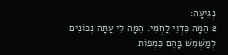נְגִיעָה:
2 הֵמָּה כִּדְוֵי לַחְמִי. הֵמָּה לִי עַתָּה נְכוֹנִים לְמַשְׁמֵשׁ בָּהֶם כִּמְפוֹת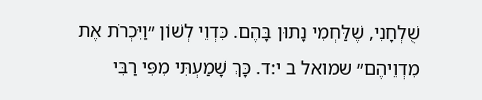שֻׁלְחָנִי, שֶׁלַּחְמִי נָתוּן בָּהֶם. כִּדְוֵי לְשׁוֹן ״וַיִּכְרֹת אֶת מִדְוֵיהֶם״ שמואל ב י:ד. כָּךְ שָׁמַעְתִּי מִפִּי רַבִּי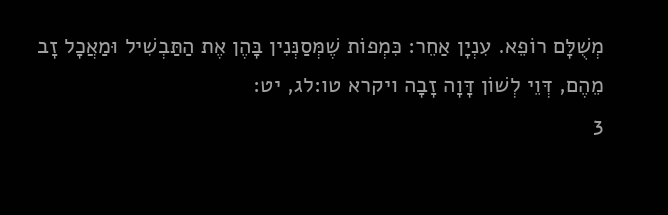מְשֻׁלָּם רוֹפֵא. עִנְיָן אַחֵר: כִּמְפוֹת שֶׁמְּסַנְּנִין בָּהֶן אֶת הַתַּבְשִׁיל וּמַאֲכָל זָב מֵהֶם, דְּוֵי לְשׁוֹן דָּוָה זָבָה ויקרא טו:לג, יט:
3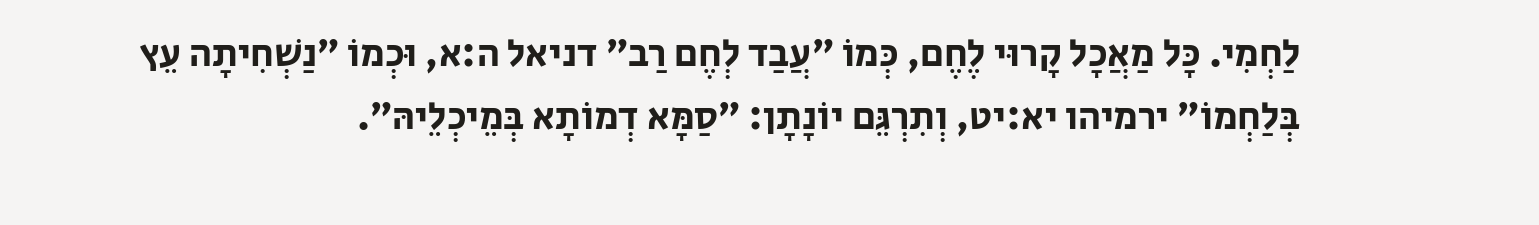לַחְמִי. כָּל מַאֲכָל קָרוּי לֶחֶם, כְּמוֹ ״עֲבַד לְחֶם רַב״ דניאל ה:א, וּכְמוֹ ״נַשְׁחִיתָה עֵץ בְּלַחְמוֹ״ ירמיהו יא:יט, וְתִרְגֵּם יוֹנָתָן: ״סַמָּא דְמוֹתָא בְּמֵיכְלֵיהּ״.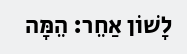לָשׁוֹן אַחֵר: הֵמָּה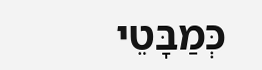כְּמַבָּטֵי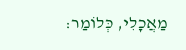מַאֲכָלִי, כְּלוֹמַר: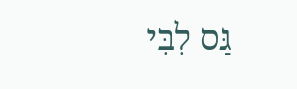גַּס לִבִּי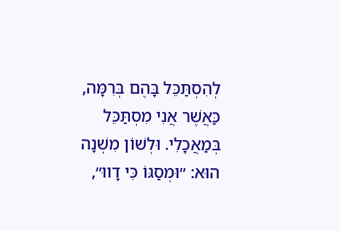לְהִסְתַּכֵּל בָּהֶם בְּרִמָּה, כַּאֲשֶׁר אֲנִי מִסְתַּכֵּל בְּמַאֲכָלִי. וּלְשׁוֹן מִשְׁנָה הוּא: ״וּמְסַגּוֹ כִּי דָווּ״,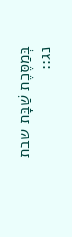בְּמַסֶּכֶת שַׁבָּת שבת נג::